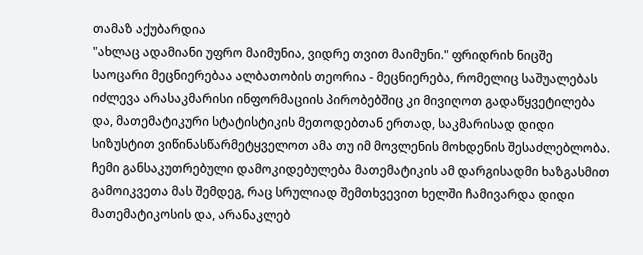თამაზ აქუბარდია
"ახლაც ადამიანი უფრო მაიმუნია, ვიდრე თვით მაიმუნი." ფრიდრიხ ნიცშე
საოცარი მეცნიერებაა ალბათობის თეორია - მეცნიერება, რომელიც საშუალებას იძლევა არასაკმარისი ინფორმაციის პირობებშიც კი მივიღოთ გადაწყვეტილება და, მათემატიკური სტატისტიკის მეთოდებთან ერთად, საკმარისად დიდი სიზუსტით ვიწინასწარმეტყველოთ ამა თუ იმ მოვლენის მოხდენის შესაძლებლობა.
ჩემი განსაკუთრებული დამოკიდებულება მათემატიკის ამ დარგისადმი ხაზგასმით გამოიკვეთა მას შემდეგ, რაც სრულიად შემთხვევით ხელში ჩამივარდა დიდი მათემატიკოსის და, არანაკლებ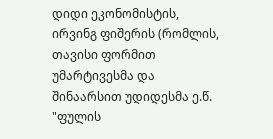დიდი ეკონომისტის, ირვინგ ფიშერის (რომლის, თავისი ფორმით უმარტივესმა და შინაარსით უდიდესმა ე.წ. "ფულის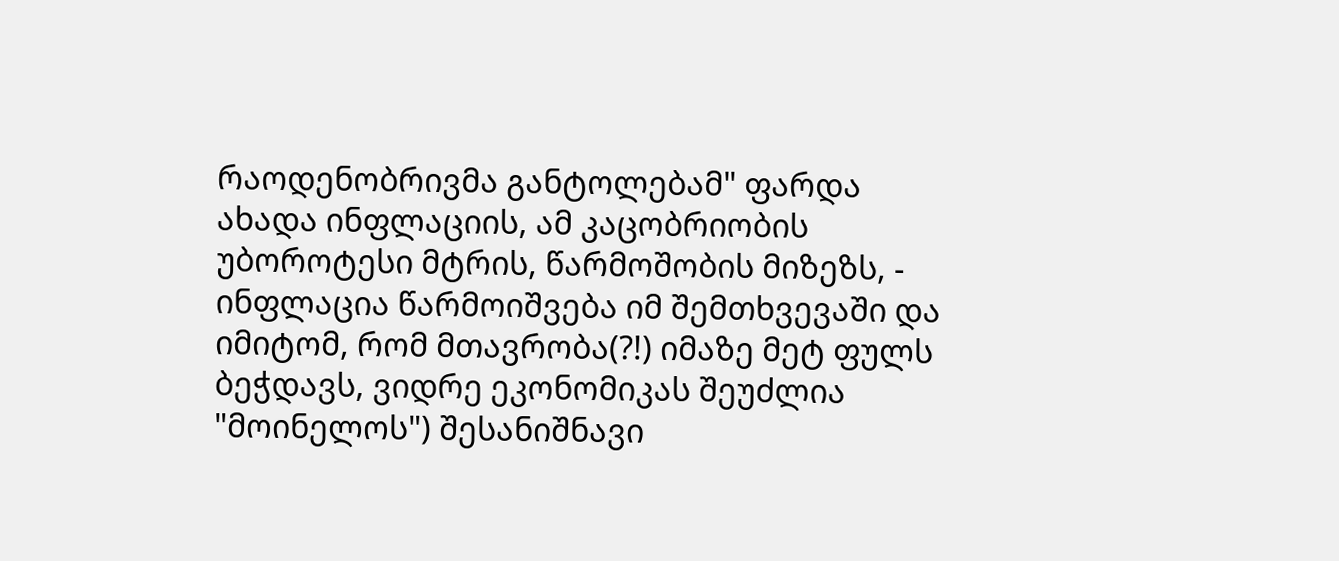რაოდენობრივმა განტოლებამ" ფარდა ახადა ინფლაციის, ამ კაცობრიობის უბოროტესი მტრის, წარმოშობის მიზეზს, - ინფლაცია წარმოიშვება იმ შემთხვევაში და იმიტომ, რომ მთავრობა(?!) იმაზე მეტ ფულს ბეჭდავს, ვიდრე ეკონომიკას შეუძლია "მოინელოს") შესანიშნავი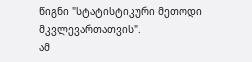წიგნი "სტატისტიკური მეთოდი მკვლევართათვის".
ამ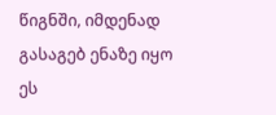წიგნში, იმდენად გასაგებ ენაზე იყო ეს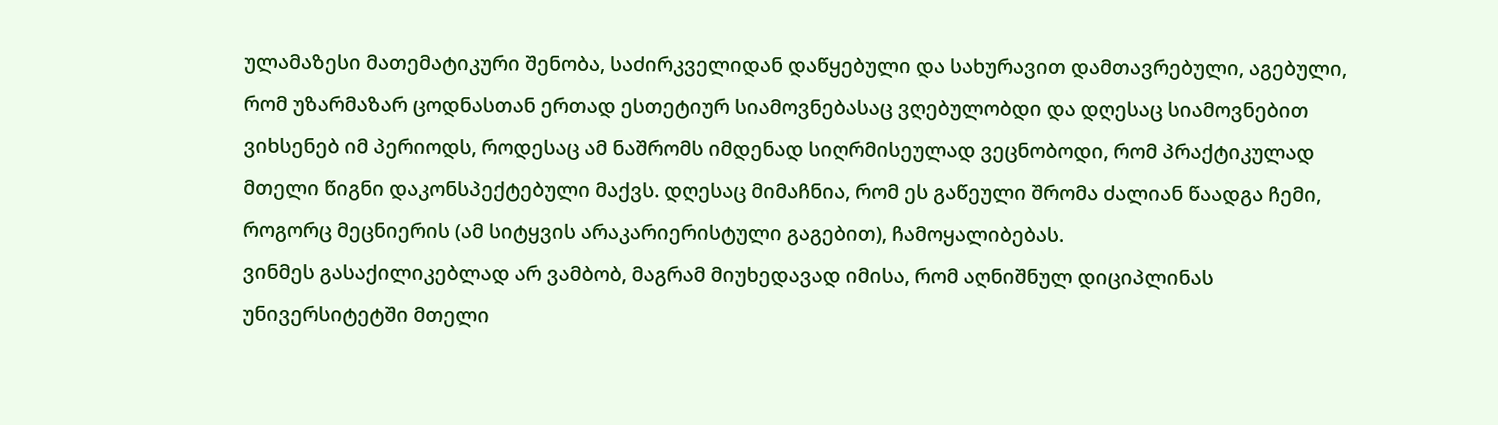ულამაზესი მათემატიკური შენობა, საძირკველიდან დაწყებული და სახურავით დამთავრებული, აგებული, რომ უზარმაზარ ცოდნასთან ერთად ესთეტიურ სიამოვნებასაც ვღებულობდი და დღესაც სიამოვნებით ვიხსენებ იმ პერიოდს, როდესაც ამ ნაშრომს იმდენად სიღრმისეულად ვეცნობოდი, რომ პრაქტიკულად მთელი წიგნი დაკონსპექტებული მაქვს. დღესაც მიმაჩნია, რომ ეს გაწეული შრომა ძალიან წაადგა ჩემი, როგორც მეცნიერის (ამ სიტყვის არაკარიერისტული გაგებით), ჩამოყალიბებას.
ვინმეს გასაქილიკებლად არ ვამბობ, მაგრამ მიუხედავად იმისა, რომ აღნიშნულ დიციპლინას უნივერსიტეტში მთელი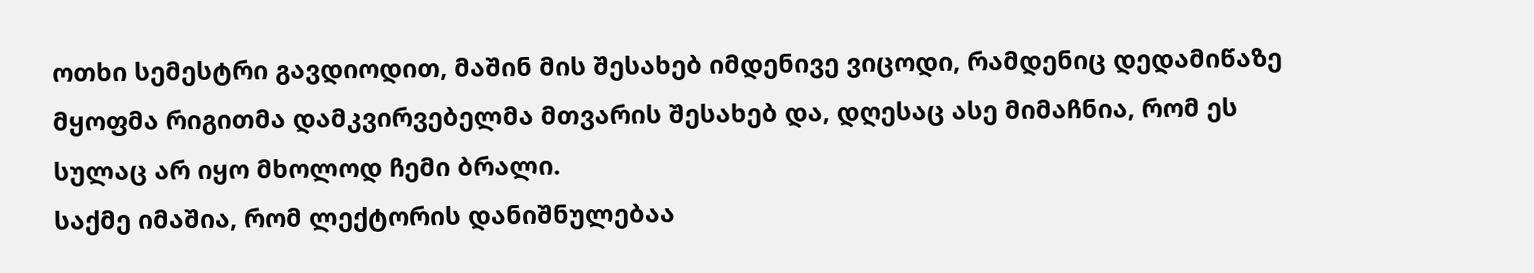ოთხი სემესტრი გავდიოდით, მაშინ მის შესახებ იმდენივე ვიცოდი, რამდენიც დედამიწაზე მყოფმა რიგითმა დამკვირვებელმა მთვარის შესახებ და, დღესაც ასე მიმაჩნია, რომ ეს სულაც არ იყო მხოლოდ ჩემი ბრალი.
საქმე იმაშია, რომ ლექტორის დანიშნულებაა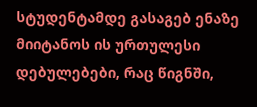სტუდენტამდე გასაგებ ენაზე მიიტანოს ის ურთულესი დებულებები, რაც წიგნში,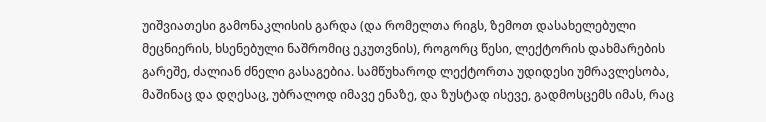უიშვიათესი გამონაკლისის გარდა (და რომელთა რიგს, ზემოთ დასახელებული მეცნიერის, ხსენებული ნაშრომიც ეკუთვნის), როგორც წესი, ლექტორის დახმარების გარეშე, ძალიან ძნელი გასაგებია. სამწუხაროდ ლექტორთა უდიდესი უმრავლესობა, მაშინაც და დღესაც, უბრალოდ იმავე ენაზე, და ზუსტად ისევე, გადმოსცემს იმას, რაც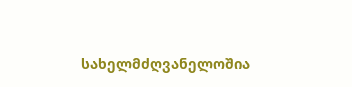სახელმძღვანელოშია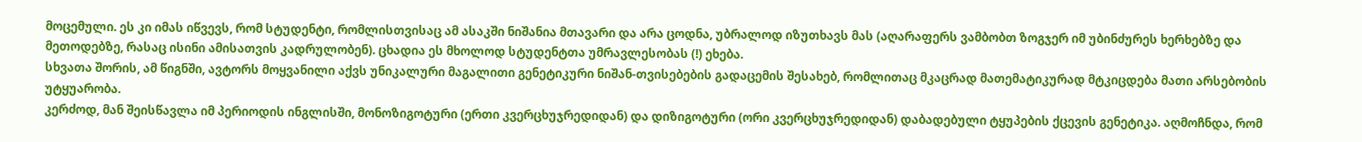მოცემული. ეს კი იმას იწვევს, რომ სტუდენტი, რომლისთვისაც ამ ასაკში ნიშანია მთავარი და არა ცოდნა, უბრალოდ იზუთხავს მას (აღარაფერს ვამბობთ ზოგჯერ იმ უბინძურეს ხერხებზე და მეთოდებზე, რასაც ისინი ამისათვის კადრულობენ). ცხადია ეს მხოლოდ სტუდენტთა უმრავლესობას (!) ეხება.
სხვათა შორის, ამ წიგნში, ავტორს მოყვანილი აქვს უნიკალური მაგალითი გენეტიკური ნიშან-თვისებების გადაცემის შესახებ, რომლითაც მკაცრად მათემატიკურად მტკიცდება მათი არსებობის უტყუარობა.
კერძოდ, მან შეისწავლა იმ პერიოდის ინგლისში, მონოზიგოტური (ერთი კვერცხუჯრედიდან) და დიზიგოტური (ორი კვერცხუჯრედიდან) დაბადებული ტყუპების ქცევის გენეტიკა. აღმოჩნდა, რომ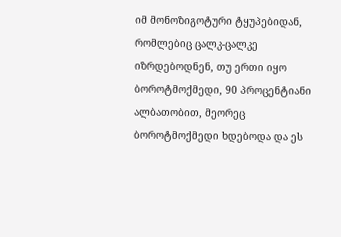იმ მონოზიგოტური ტყუპებიდან, რომლებიც ცალკ-ცალკე იზრდებოდნენ, თუ ერთი იყო ბოროტმოქმედი, 90 პროცენტიანი ალბათობით, მეორეც ბოროტმოქმედი ხდებოდა და ეს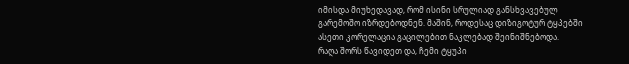იმისდა მიუხედავად, რომ ისინი სრულიად განსხვავებულ გარემოშო იზრდებოდნენ. მაშინ, როდესაც დიზიგოტურ ტყპებში ასეთი კორელაცია გაცილებით ნაკლებად შეინიშნებოდა.
რაღა შორს წავიდეთ და, ჩემი ტყუპი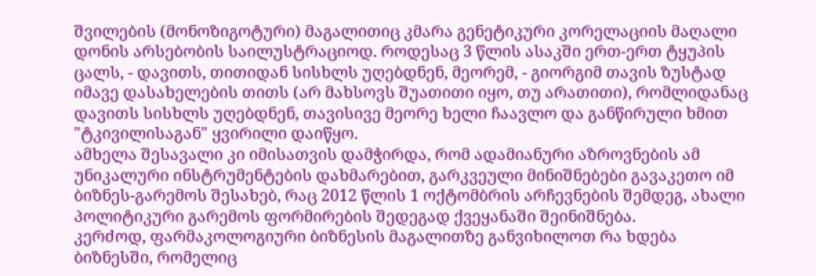შვილების (მონოზიგოტური) მაგალითიც კმარა გენეტიკური კორელაციის მაღალი დონის არსებობის საილუსტრაციოდ. როდესაც 3 წლის ასაკში ერთ-ერთ ტყუპის ცალს, - დავითს, თითიდან სისხლს უღებდნენ, მეორემ, - გიორგიმ თავის ზუსტად იმავე დასახელების თითს (არ მახსოვს შუათითი იყო, თუ არათითი), რომლიდანაც დავითს სისხლს უღებდნენ, თავისივე მეორე ხელი ჩაავლო და განწირული ხმით "ტკივილისაგან" ყვირილი დაიწყო.
ამხელა შესავალი კი იმისათვის დამჭირდა, რომ ადამიანური აზროვნების ამ უნიკალური ინსტრუმენტების დახმარებით, გარკვეული მინიშნებები გავაკეთო იმ ბიზნეს-გარემოს შესახებ, რაც 2012 წლის 1 ოქტომბრის არჩევნების შემდეგ, ახალი პოლიტიკური გარემოს ფორმირების შედეგად ქვეყანაში შეინიშნება.
კერძოდ, ფარმაკოლოგიური ბიზნესის მაგალითზე განვიხილოთ რა ხდება ბიზნესში, რომელიც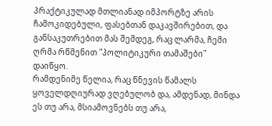პრაქტიკულად მთლიანად იმპორტზე არის ჩამოკიდებული, ფასებთან დაკავშირებით, და განსაკუთრებით მას შემდეგ, რაც ლარმა, ჩემი ღრმა რწმენით "პოლიტიკური თამაშები" დაიწყო.
რამდენიმე წელია, რაც წნევის წამალს ყოველდღიურად ვღებულობ და, ამდენად, მინდა ეს თუ არა, მსიამოვნებს თუ არა,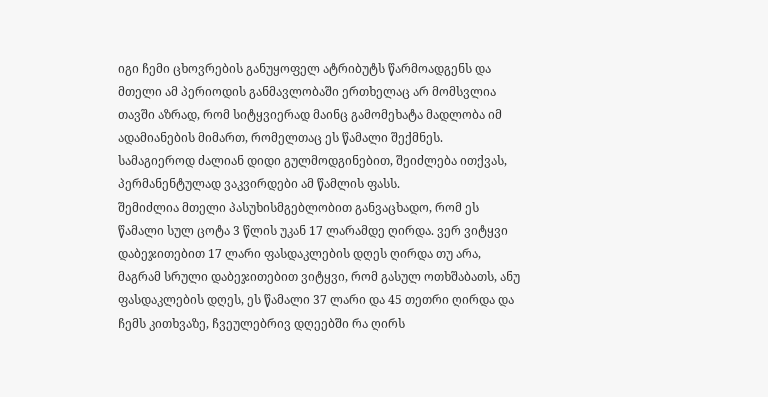იგი ჩემი ცხოვრების განუყოფელ ატრიბუტს წარმოადგენს და მთელი ამ პერიოდის განმავლობაში ერთხელაც არ მომსვლია თავში აზრად, რომ სიტყვიერად მაინც გამომეხატა მადლობა იმ ადამიანების მიმართ, რომელთაც ეს წამალი შექმნეს. სამაგიეროდ ძალიან დიდი გულმოდგინებით, შეიძლება ითქვას, პერმანენტულად ვაკვირდები ამ წამლის ფასს.
შემიძლია მთელი პასუხისმგებლობით განვაცხადო, რომ ეს წამალი სულ ცოტა 3 წლის უკან 17 ლარამდე ღირდა. ვერ ვიტყვი დაბეჯითებით 17 ლარი ფასდაკლების დღეს ღირდა თუ არა, მაგრამ სრული დაბეჯითებით ვიტყვი, რომ გასულ ოთხშაბათს, ანუ ფასდაკლების დღეს, ეს წამალი 37 ლარი და 45 თეთრი ღირდა და ჩემს კითხვაზე, ჩვეულებრივ დღეებში რა ღირს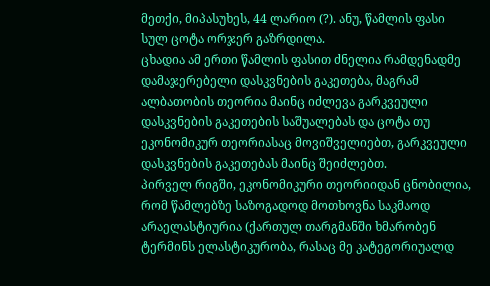მეთქი, მიპასუხეს, 44 ლარიო (?). ანუ, წამლის ფასი სულ ცოტა ორჯერ გაზრდილა.
ცხადია ამ ერთი წამლის ფასით ძნელია რამდენადმე დამაჯერებელი დასკვნების გაკეთება, მაგრამ ალბათობის თეორია მაინც იძლევა გარკვეული დასკვნების გაკეთების საშუალებას და ცოტა თუ ეკონომიკურ თეორიასაც მოვიშველიებთ, გარკვეული დასკვნების გაკეთებას მაინც შეიძლებთ.
პირველ რიგში, ეკონომიკური თეორიიდან ცნობილია, რომ წამლებზე საზოგადოდ მოთხოვნა საკმაოდ არაელასტიურია (ქართულ თარგმანში ხმარობენ ტერმინს ელასტიკურობა, რასაც მე კატეგორიუალდ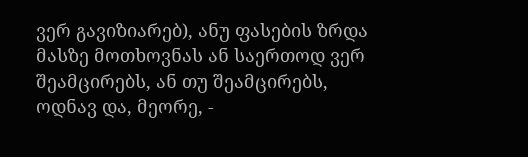ვერ გავიზიარებ), ანუ ფასების ზრდა მასზე მოთხოვნას ან საერთოდ ვერ შეამცირებს, ან თუ შეამცირებს, ოდნავ და, მეორე, -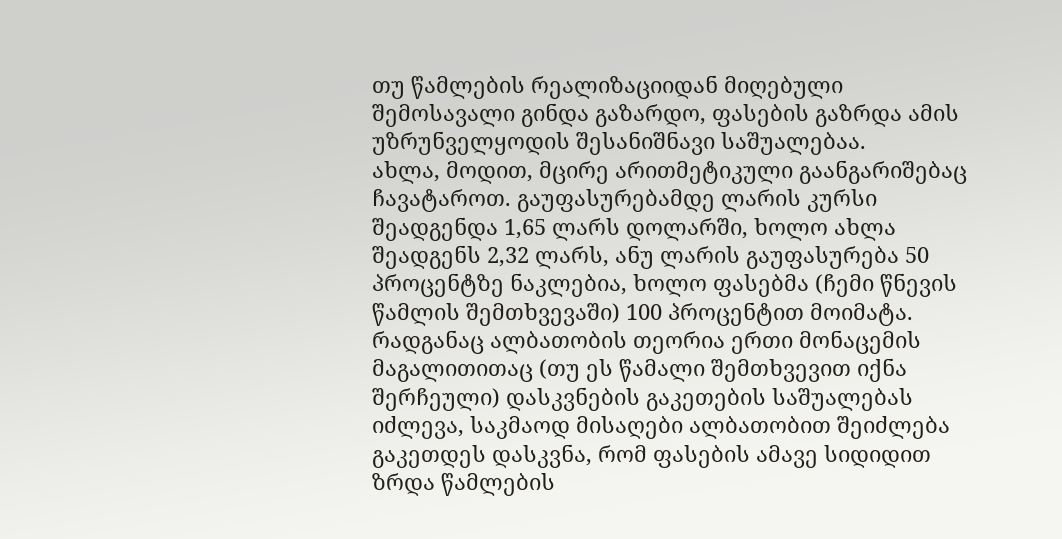თუ წამლების რეალიზაციიდან მიღებული შემოსავალი გინდა გაზარდო, ფასების გაზრდა ამის უზრუნველყოდის შესანიშნავი საშუალებაა.
ახლა, მოდით, მცირე არითმეტიკული გაანგარიშებაც ჩავატაროთ. გაუფასურებამდე ლარის კურსი შეადგენდა 1,65 ლარს დოლარში, ხოლო ახლა შეადგენს 2,32 ლარს, ანუ ლარის გაუფასურება 50 პროცენტზე ნაკლებია, ხოლო ფასებმა (ჩემი წნევის წამლის შემთხვევაში) 100 პროცენტით მოიმატა. რადგანაც ალბათობის თეორია ერთი მონაცემის მაგალითითაც (თუ ეს წამალი შემთხვევით იქნა შერჩეული) დასკვნების გაკეთების საშუალებას იძლევა, საკმაოდ მისაღები ალბათობით შეიძლება გაკეთდეს დასკვნა, რომ ფასების ამავე სიდიდით ზრდა წამლების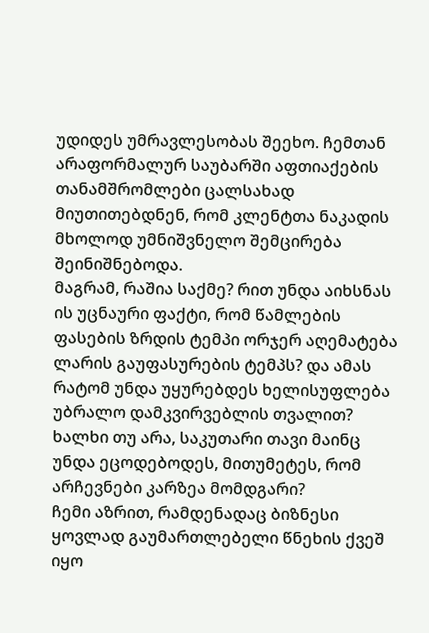უდიდეს უმრავლესობას შეეხო. ჩემთან არაფორმალურ საუბარში აფთიაქების თანამშრომლები ცალსახად მიუთითებდნენ, რომ კლენტთა ნაკადის მხოლოდ უმნიშვნელო შემცირება შეინიშნებოდა.
მაგრამ, რაშია საქმე? რით უნდა აიხსნას ის უცნაური ფაქტი, რომ წამლების ფასების ზრდის ტემპი ორჯერ აღემატება ლარის გაუფასურების ტემპს? და ამას რატომ უნდა უყურებდეს ხელისუფლება უბრალო დამკვირვებლის თვალით? ხალხი თუ არა, საკუთარი თავი მაინც უნდა ეცოდებოდეს, მითუმეტეს, რომ არჩევნები კარზეა მომდგარი?
ჩემი აზრით, რამდენადაც ბიზნესი ყოვლად გაუმართლებელი წნეხის ქვეშ იყო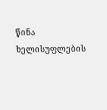წინა ხელისუფლების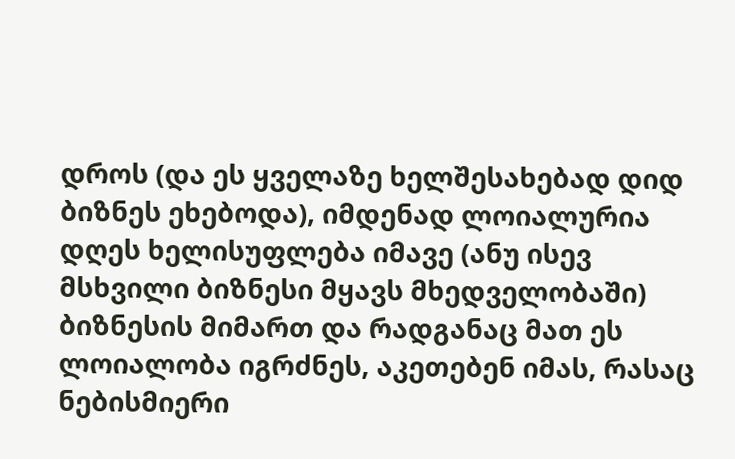დროს (და ეს ყველაზე ხელშესახებად დიდ ბიზნეს ეხებოდა), იმდენად ლოიალურია დღეს ხელისუფლება იმავე (ანუ ისევ მსხვილი ბიზნესი მყავს მხედველობაში) ბიზნესის მიმართ და რადგანაც მათ ეს ლოიალობა იგრძნეს, აკეთებენ იმას, რასაც ნებისმიერი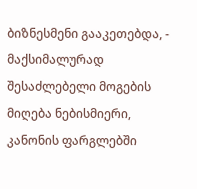ბიზნესმენი გააკეთებდა, - მაქსიმალურად შესაძლებელი მოგების მიღება ნებისმიერი, კანონის ფარგლებში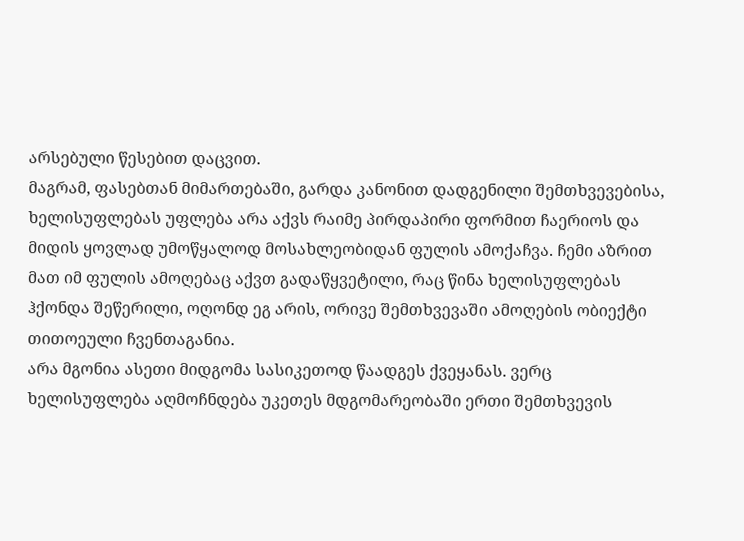არსებული წესებით დაცვით.
მაგრამ, ფასებთან მიმართებაში, გარდა კანონით დადგენილი შემთხვევებისა, ხელისუფლებას უფლება არა აქვს რაიმე პირდაპირი ფორმით ჩაერიოს და მიდის ყოვლად უმოწყალოდ მოსახლეობიდან ფულის ამოქაჩვა. ჩემი აზრით მათ იმ ფულის ამოღებაც აქვთ გადაწყვეტილი, რაც წინა ხელისუფლებას ჰქონდა შეწერილი, ოღონდ ეგ არის, ორივე შემთხვევაში ამოღების ობიექტი თითოეული ჩვენთაგანია.
არა მგონია ასეთი მიდგომა სასიკეთოდ წაადგეს ქვეყანას. ვერც ხელისუფლება აღმოჩნდება უკეთეს მდგომარეობაში ერთი შემთხვევის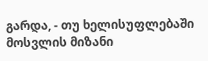გარდა, - თუ ხელისუფლებაში მოსვლის მიზანი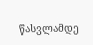წასვლამდე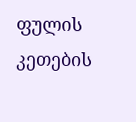ფულის კეთების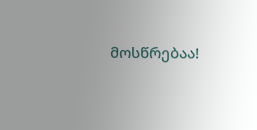მოსწრებაა!